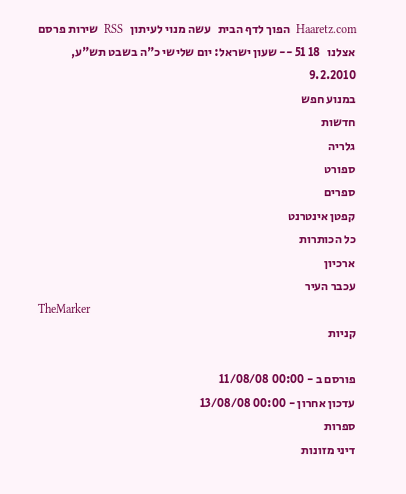Haaretz.com  הפוך לדף הבית   עשה מנוי לעיתון   RSS  שירות פרסם אצלנו   18 51 -- שעון ישראל: יום שלישי כ"ה בשבט תש"ע,   9.2.2010
במנוע חפש
חדשות
גלריה
ספורט
ספרים
קפטן אינטרנט
כל הכותרות
ארכיון
עכבר העיר
TheMarker
קניות

פורסם ב - 00:00 11/08/08
עדכון אחרון - 00:00 13/08/08
ספרות
דיני מזונות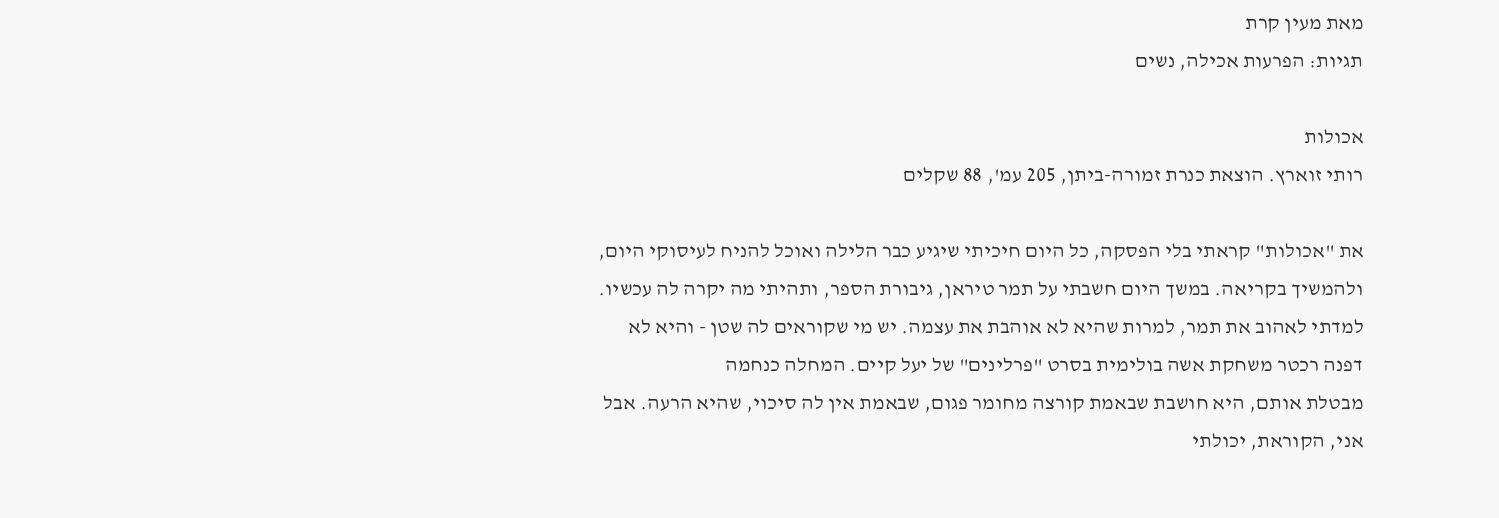מאת מעין קרת
תגיות: הפרעות אכילה, נשים

אכולות
רותי זוארץ. הוצאת כנרת זמורה-ביתן, 205 עמ', 88 שקלים

את "אכולות" קראתי בלי הפסקה, כל היום חיכיתי שיגיע כבר הלילה ואוכל להניח לעיסוקי היום, ולהמשיך בקריאה. במשך היום חשבתי על תמר טיראן, גיבורת הספר, ותהיתי מה יקרה לה עכשיו. למדתי לאהוב את תמר, למרות שהיא לא אוהבת את עצמה. יש מי שקוראים לה שטן - והיא לא
דפנה רכטר משחקת אשה בולימית בסרט "פרלינים" של יעל קיים. המחלה כנחמה
מבטלת אותם, היא חושבת שבאמת קורצה מחומר פגום, שבאמת אין לה סיכוי, שהיא הרעה. אבל אני, הקוראת, יכולתי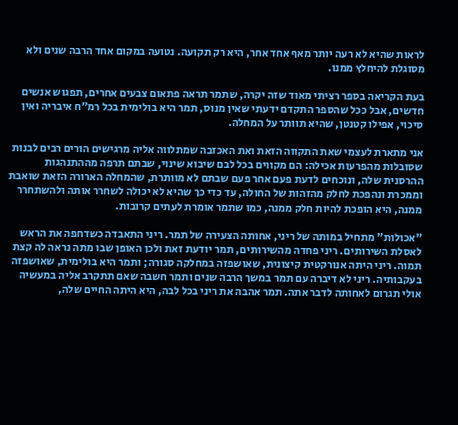לראות שהיא לא רעה יותר מאף אחד אחר, היא רק תקועה. נטועה במקום אחד הרבה שנים ולא מסוגלת להיחלץ ממנו.

בעת הקריאה בספר רציתי מאוד שזה יקרה, שתמר תראה פתאום צבעים אחרים, תפגוש אנשים חדשים, אבל ככל שהספר התקדם ידעתי שאין מנוס, תמר היא בולימית בכל רמ"ח איבריה ואין סיכוי, אפילו קטנטן, שהיא תוותר על המחלה.

אני מתארת לעצמי שאת התקווה הזאת ואת האכזבה שמתלווה אליה מרגישים הורים רבים לבנות שסובלות מהפרעות אכילה: הם מקווים בכל לבם שיבוא שינוי, שבתם תרפה מההתנהגות ההרסנית שלה, ונוכחים לדעת פעם אחר פעם שבתם לא מוותרת, שהמחלה הארורה הזאת שואבת וממכרת ונהפכת לחלק מהזהות של החולה, עד כדי כך שהיא לא יכולה לשחרר אותה ולהשתחרר ממנה, היא הופכת להיות חלק ממנה, כמו שתמר אומרת לעתים קרובות.

"אכולות" מתחיל במותה של ריני, אחותה הצעירה של תמר. ריני התאבדה כשדחפה את הראש לאסלת השירותים. ריני פחדה מהשירותים, תמר יודעת זאת ולכן האופן שבו מתה נראה לה קצת תמוה. ריני היתה אנורקטית קיצונית, שאושפזה במחלקה סגורה; ותמר היא בולימית, שאושפזה בעקבותיה. ריני לא דיברה עם תמר במשך הרבה שנים ותמר חשבה שאם תתקרב אליה במעשיה אולי תגרום לאחותה לדבר אתה. תמר אהבה את ריני בכל לבה, היא היתה החיים שלה,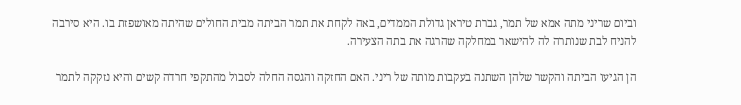וביום שריני מתה אמא של תמר, גברת טיראן גדולת הממדים, באה לקחת את תמר הביתה מבית החולים שהיתה מאושפזת בו. היא סירבה להניח לבת שנותרה לה להישאר במחלקה שהרגה את בתה הצעירה.

הן הגיעו הביתה והקשר שלהן השתנה בעקבות מותה של ריני. האם החזקה והגסה החלה לסבול מהתקפי חרדה קשים והיא נזקקה לתמר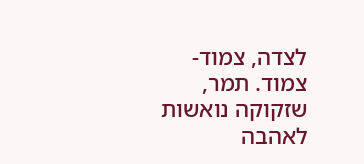לצדה, צמוד-צמוד. תמר, שזקוקה נואשות לאהבה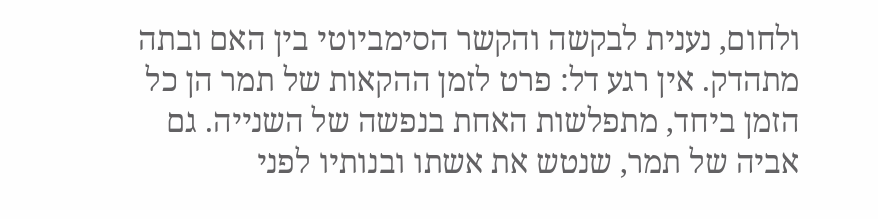ולחום, נענית לבקשה והקשר הסימביוטי בין האם ובתה מתהדק. אין רגע דל: פרט לזמן ההקאות של תמר הן כל הזמן ביחד, מתפלשות האחת בנפשה של השנייה. גם אביה של תמר, שנטש את אשתו ובנותיו לפני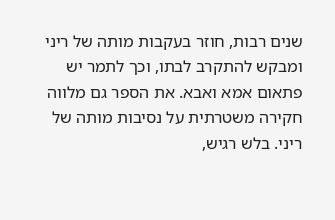שנים רבות, חוזר בעקבות מותה של ריני ומבקש להתקרב לבתו, וכך לתמר יש פתאום אמא ואבא. את הספר גם מלווה חקירה משטרתית על נסיבות מותה של ריני. בלש רגיש,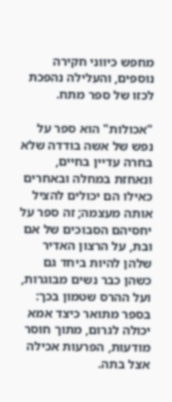מחפש כיווני חקירה נוספים, והעלילה נהפכת לכזו של ספר מתח.

"אכולות" הוא ספר על נפש של אשה בודדה שלא בחרה עדיין בחיים, ונאחזת במחלה ובאחרים כאילו הם יכולים להציל אותה מעצמה; זה ספר על יחסיהם הסבוכים של אם ובת, על הרצון האדיר שלהן להיות ביחד גם כשהן כבר נשים מבוגרות, ועל ההרס שטמון בכך: בספר מתואר כיצד אמא יכולה לגרום, מתוך חוסר מודעות, הפרעות אכילה אצל בתה.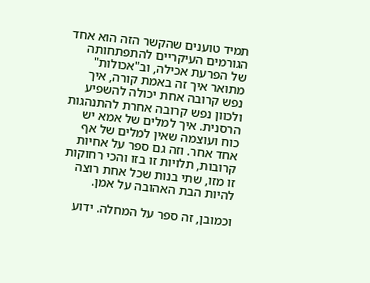תמיד טוענים שהקשר הזה הוא אחד הגורמים העיקריים להתפתחותה של הפרעת אכילה, וב"אכולות" מתואר איך זה באמת קורה, איך נפש קרובה אחת יכולה להשפיע ולכוון נפש קרובה אחרת להתנהגות הרסנית. איך למלים של אמא יש כוח ועוצמה שאין למלים של אף אחד אחר. וזה גם ספר על אחיות קרובות, תלויות זו בזו והכי רחוקות זו מזו, שתי בנות שכל אחת רוצה להיות הבת האהובה על אמן.

וכמובן, זה ספר על המחלה. ידוע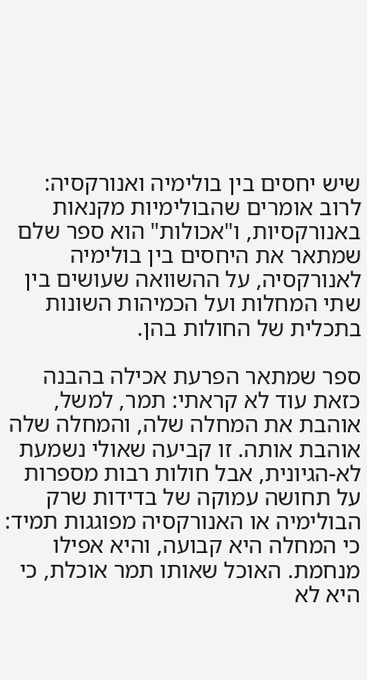שיש יחסים בין בולימיה ואנורקסיה: לרוב אומרים שהבולימיות מקנאות באנורקסיות, ו"אכולות" הוא ספר שלם שמתאר את היחסים בין בולימיה לאנורקסיה, על ההשוואה שעושים בין שתי המחלות ועל הכמיהות השונות בתכלית של החולות בהן.

ספר שמתאר הפרעת אכילה בהבנה כזאת עוד לא קראתי: תמר, למשל, אוהבת את המחלה שלה, והמחלה שלה אוהבת אותה. זו קביעה שאולי נשמעת לא-הגיונית, אבל חולות רבות מספרות על תחושה עמוקה של בדידות שרק הבולימיה או האנורקסיה מפוגגות תמיד: כי המחלה היא קבועה, והיא אפילו מנחמת. האוכל שאותו תמר אוכלת, כי היא לא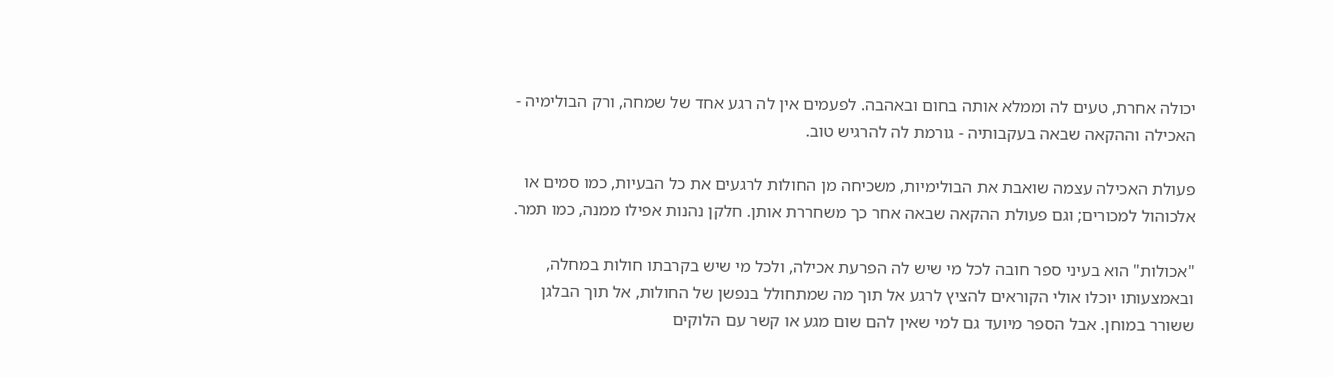יכולה אחרת, טעים לה וממלא אותה בחום ובאהבה. לפעמים אין לה רגע אחד של שמחה, ורק הבולימיה - האכילה וההקאה שבאה בעקבותיה - גורמת לה להרגיש טוב.

פעולת האכילה עצמה שואבת את הבולימיות, משכיחה מן החולות לרגעים את כל הבעיות, כמו סמים או אלכוהול למכורים; וגם פעולת ההקאה שבאה אחר כך משחררת אותן. חלקן נהנות אפילו ממנה, כמו תמר.

"אכולות" הוא בעיני ספר חובה לכל מי שיש לה הפרעת אכילה, ולכל מי שיש בקרבתו חולות במחלה, ובאמצעותו יוכלו אולי הקוראים להציץ לרגע אל תוך מה שמתחולל בנפשן של החולות, אל תוך הבלגן ששורר במוחן. אבל הספר מיועד גם למי שאין להם שום מגע או קשר עם הלוקים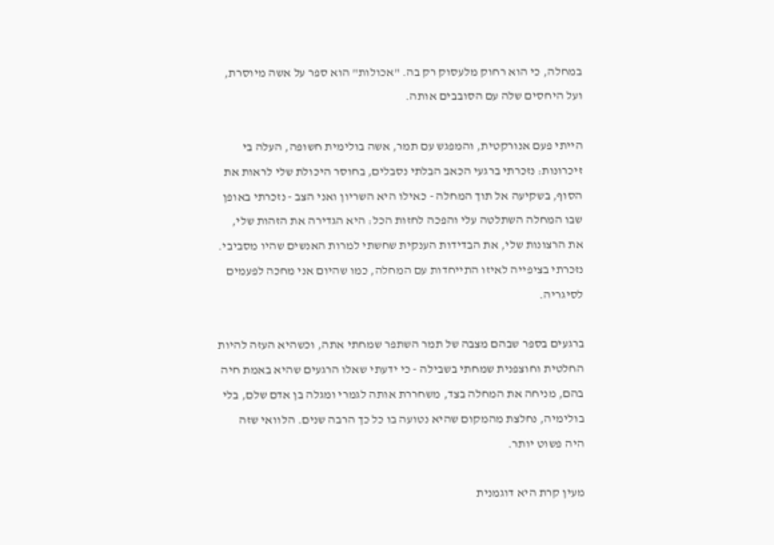במחלה, כי הוא רחוק מלעסוק רק בה. "אכולות" הוא ספר על אשה מיוסרת, ועל היחסים שלה עם הסובבים אותה.

הייתי פעם אנורקטית, והמפגש עם תמר, אשה בולימית חשופה, העלה בי זיכרונות: נזכרתי ברגעי הכאב הבלתי נסבלים, בחוסר היכולת שלי לראות את הסוף, בשקיעה אל תוך המחלה - כאילו היא השריון ואני הצב - נזכרתי באופן שבו המחלה השתלטה עלי והפכה לחזות הכל: היא הגדירה את הזהות שלי, את הרצונות שלי, את הבדידות הענקית שחשתי למרות האנשים שהיו מסביבי. נזכרתי בציפייה לאיזו התייחדות עם המחלה, כמו שהיום אני מחכה לפעמים לסיגריה.

ברגעים בספר שבהם מצבה של תמר השתפר שמחתי אתה, וכשהיא העזה להיות החלטית וחוצפנית שמחתי בשבילה - כי ידעתי שאלו הרגעים שהיא באמת חיה בהם, מניחה את המחלה בצד, משחררת אותה לגמרי ומגלה בן אדם שלם, בלי בולימיה, נחלצת מהמקום שהיא נטועה בו כל כך הרבה שנים. הלוואי שזה היה פשוט יותר.

מעין קרת היא דוגמנית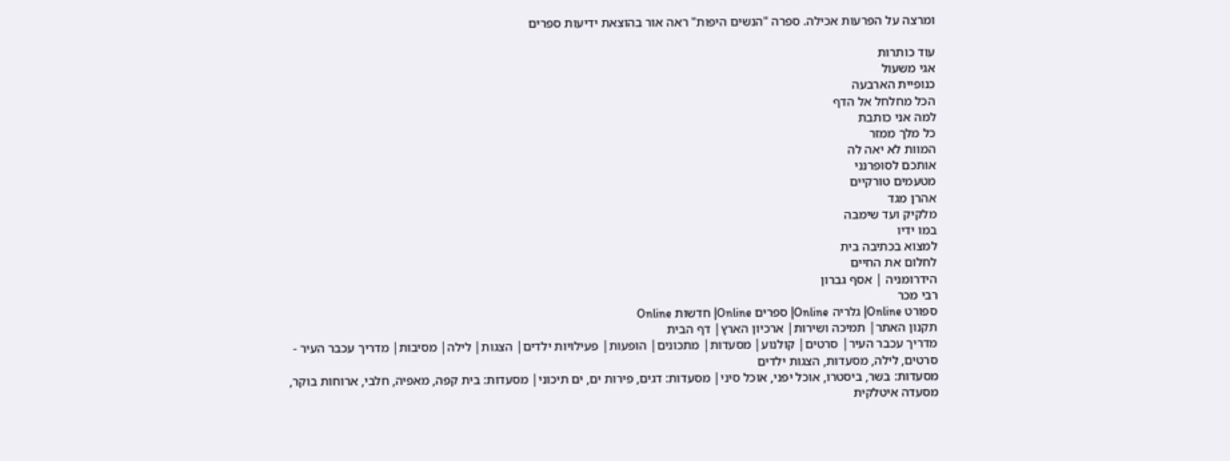ומרצה על הפרעות אכילה. ספרה "הנשים היפות" ראה אור בהוצאת ידיעות ספרים

עוד כותרות
אגי משעול
כנופיית הארבעה
הכל מחלחל אל הדף
למה אני כותבת
כל מלך ממזר
המוות לא יאה לה
אותכם לסופרנני
מטעמים טורקיים
אהרן מגד
מלקיק ועד שימבה
במו ידיו
למצוא בכתיבה בית
לחלום את החיים
הידרומניה | אסף גברון
רבי מכר
ספורט Online| גלריה Online| ספרים Online| חדשות Online
תקנון האתר| תמיכה ושירות| ארכיון הארץ| דף הבית
מדריך עכבר העיר| סרטים| קולנוע| מסעדות| מתכונים| הופעות| פעילויות ילדים| הצגות| לילה| מסיבות| מדריך עכבר העיר - סרטים, לילה, מסעדות, הצגות ילדים
מסעדות: בשר, ביסטרו, אוכל יפני, אוכל סיני| מסעדות: דגים, פירות ים, ים תיכוני| מסעדות: בית קפה, מאפיה, חלבי, ארוחות בוקר, מסעדה איטלקית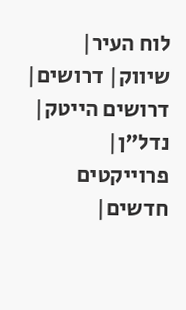לוח העיר| שיווק| דרושים| דרושים הייטק| נדל"ן| פרוייקטים חדשים|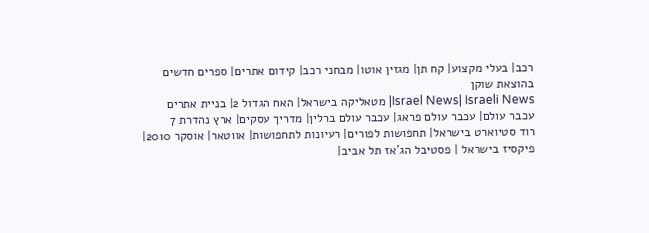רכב| בעלי מקצוע| קח תן| מגזין אוטו| מבחני רכב| קידום אתרים| ספרים חדשים בהוצאת שוקן
Israel News| Israeli News| מטאליקה בישראל| האח הגדול 2| בניית אתרים
עכבר עולם| עכבר עולם פראג| עכבר עולם ברלין| מדריך עסקים| ארץ נהדרת 7
רוד סטיוארט בישראל| תחפושות לפורים| רעיונות לתחפושות| אווטאר| אוסקר 2010| פיקסיז בישראל | פסטיבל הג'אז תל אביב|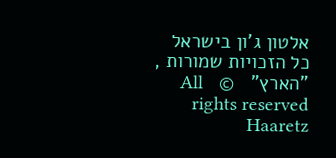אלטון ג'ון בישראל
כל הזכויות שמורות , "הארץ"   ©   All rights reserved Haaretz